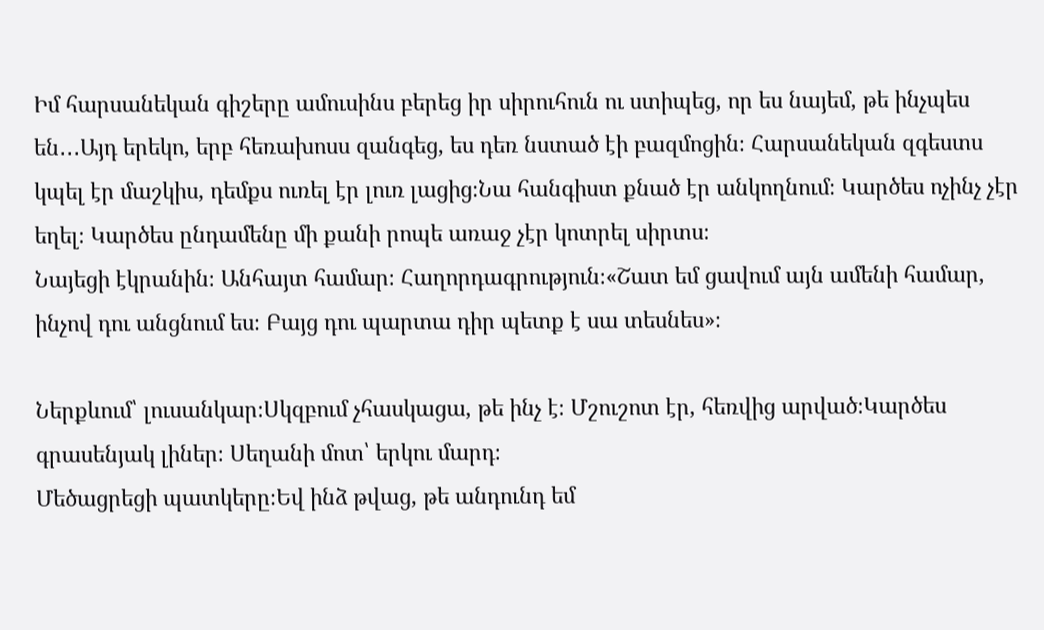Իմ հարսանեկան գիշերը ամուսինս բերեց իր սիրուհուն ու ստիպեց, որ ես նայեմ, թե ինչպես են․․․Այդ երեկո, երբ հեռախոսս զանգեց, ես դեռ նստած էի բազմոցին։ Հարսանեկան զգեստս կպել էր մաշկիս, դեմքս ուռել էր լուռ լացից։Նա հանգիստ քնած էր անկողնում։ Կարծես ոչինչ չէր եղել։ Կարծես ընդամենը մի քանի րոպե առաջ չէր կոտրել սիրտս։
Նայեցի էկրանին։ Անհայտ համար։ Հաղորդագրություն։«Շատ եմ ցավում այն ամենի համար, ինչով դու անցնում ես։ Բայց դու պարտա դիր պետք է սա տեսնես»։

Ներքևում՝ լուսանկար։Սկզբում չհասկացա, թե ինչ է։ Մշուշոտ էր, հեռվից արված։Կարծես գրասենյակ լիներ։ Սեղանի մոտ՝ երկու մարդ։
Մեծացրեցի պատկերը։Եվ ինձ թվաց, թե անդունդ եմ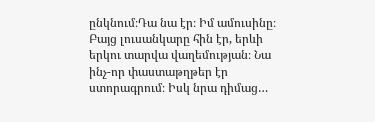ընկնում։Դա նա էր։ Իմ ամուսինը։ Բայց լուսանկարը հին էր, երևի երկու տարվա վաղեմության։ Նա ինչ-որ փաստաթղթեր էր ստորագրում։ Իսկ նրա դիմաց…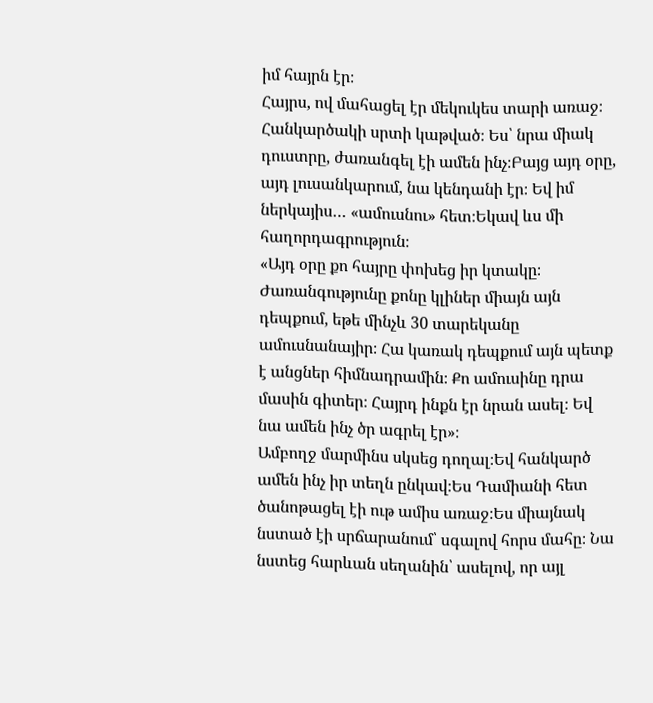իմ հայրն էր։
Հայրս, ով մահացել էր մեկուկես տարի առաջ։ Հանկարծակի սրտի կաթված։ Ես՝ նրա միակ դուստրը, ժառանգել էի ամեն ինչ։Բայց այդ օրը, այդ լուսանկարում, նա կենդանի էր։ Եվ իմ ներկայիս… «ամուսնու» հետ։Եկավ ևս մի հաղորդագրություն։
«Այդ օրը քո հայրը փոխեց իր կտակը։ Ժառանգությունը քոնը կլիներ միայն այն դեպքում, եթե մինչև 30 տարեկանը ամուսնանայիր։ Հա կառակ դեպքում այն պետք է անցներ հիմնադրամին։ Քո ամուսինը դրա մասին գիտեր։ Հայրդ ինքն էր նրան ասել։ Եվ նա ամեն ինչ ծր ագրել էր»։
Ամբողջ մարմինս սկսեց դողալ։Եվ հանկարծ ամեն ինչ իր տեղն ընկավ։Ես Դամիանի հետ ծանոթացել էի ութ ամիս առաջ։Ես միայնակ նստած էի սրճարանում՝ սգալով հորս մահը։ Նա նստեց հարևան սեղանին՝ ասելով, որ այլ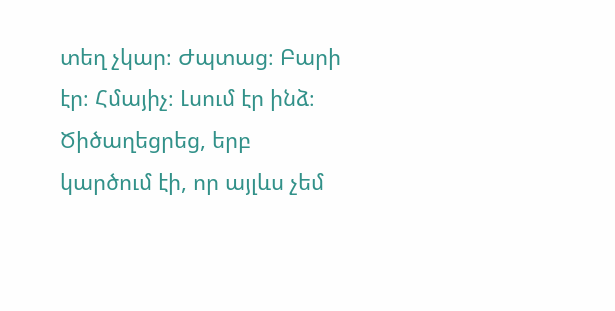տեղ չկար։ Ժպտաց։ Բարի էր։ Հմայիչ։ Լսում էր ինձ։ Ծիծաղեցրեց, երբ կարծում էի, որ այլևս չեմ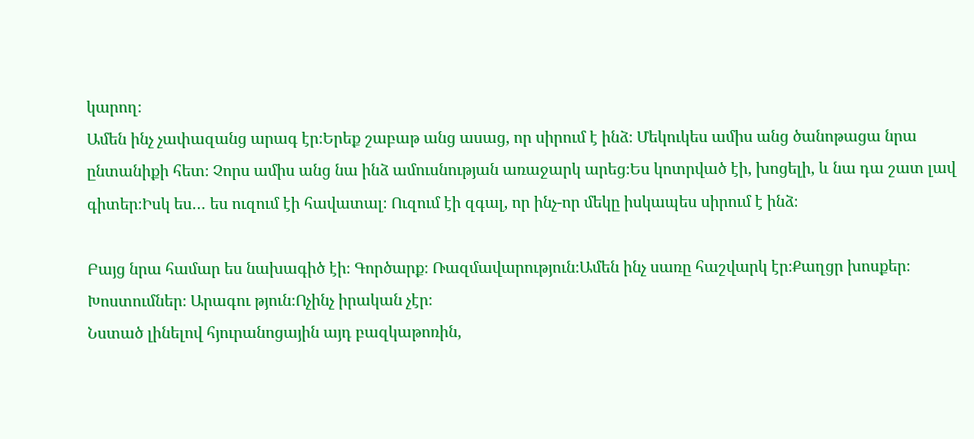կարող։
Ամեն ինչ չափազանց արագ էր։Երեք շաբաթ անց ասաց, որ սիրում է ինձ։ Մեկուկես ամիս անց ծանոթացա նրա ընտանիքի հետ։ Չորս ամիս անց նա ինձ ամուսնության առաջարկ արեց։Ես կոտրված էի, խոցելի, և նա դա շատ լավ գիտեր։Իսկ ես… ես ուզում էի հավատալ։ Ուզում էի զգալ, որ ինչ-որ մեկը իսկապես սիրում է ինձ։

Բայց նրա համար ես նախագիծ էի։ Գործարք։ Ռազմավարություն։Ամեն ինչ սառը հաշվարկ էր։Քաղցր խոսքեր։ Խոստումներ։ Արագու թյուն։Ոչինչ իրական չէր։
Նստած լինելով հյուրանոցային այդ բազկաթոռին,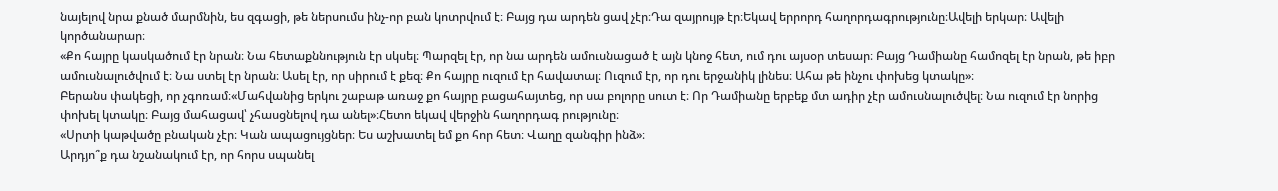նայելով նրա քնած մարմնին, ես զգացի, թե ներսումս ինչ-որ բան կոտրվում է։ Բայց դա արդեն ցավ չէր։Դա զայրույթ էր։Եկավ երրորդ հաղորդագրությունը։Ավելի երկար։ Ավելի կործանարար։
«Քո հայրը կասկածում էր նրան։ Նա հետաքննություն էր սկսել։ Պարզել էր, որ նա արդեն ամուսնացած է այն կնոջ հետ, ում դու այսօր տեսար։ Բայց Դամիանը համոզել էր նրան, թե իբր ամուսնալուծվում է։ Նա ստել էր նրան։ Ասել էր, որ սիրում է քեզ։ Քո հայրը ուզում էր հավատալ։ Ուզում էր, որ դու երջանիկ լինես։ Ահա թե ինչու փոխեց կտակը»։
Բերանս փակեցի, որ չգոռամ։«Մահվանից երկու շաբաթ առաջ քո հայրը բացահայտեց, որ սա բոլորը սուտ է։ Որ Դամիանը երբեք մտ ադիր չէր ամուսնալուծվել։ Նա ուզում էր նորից փոխել կտակը։ Բայց մահացավ՝ չհասցնելով դա անել»։Հետո եկավ վերջին հաղորդագ րությունը։
«Սրտի կաթվածը բնական չէր։ Կան ապացույցներ։ Ես աշխատել եմ քո հոր հետ։ Վաղը զանգիր ինձ»։
Արդյո՞ք դա նշանակում էր, որ հորս սպանել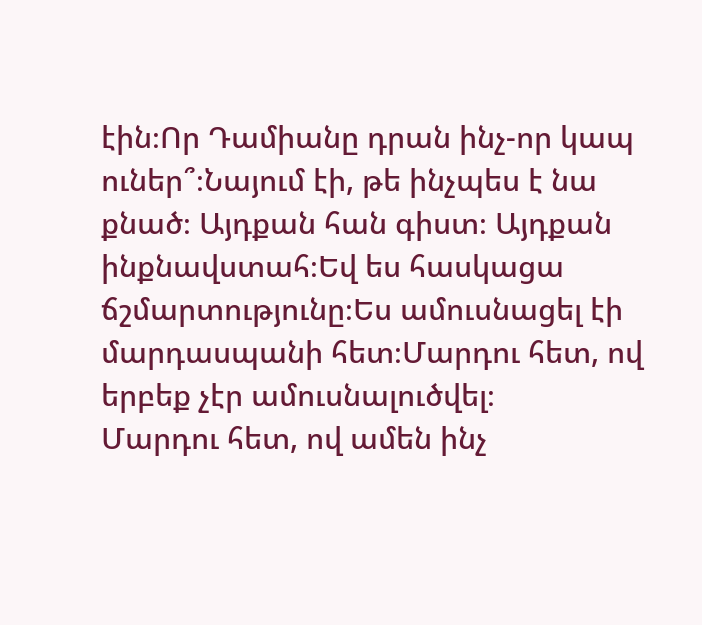էին։Որ Դամիանը դրան ինչ-որ կապ ուներ՞։Նայում էի, թե ինչպես է նա քնած։ Այդքան հան գիստ։ Այդքան ինքնավստահ։Եվ ես հասկացա ճշմարտությունը։Ես ամուսնացել էի մարդասպանի հետ։Մարդու հետ, ով երբեք չէր ամուսնալուծվել։
Մարդու հետ, ով ամեն ինչ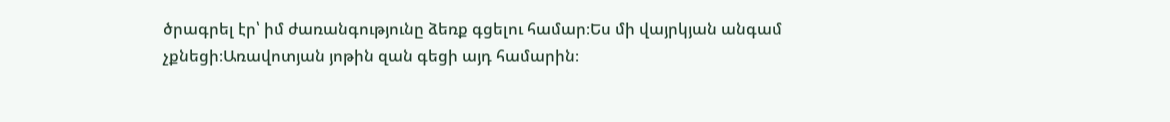ծրագրել էր՝ իմ ժառանգությունը ձեռք գցելու համար։Ես մի վայրկյան անգամ չքնեցի։Առավոտյան յոթին զան գեցի այդ համարին։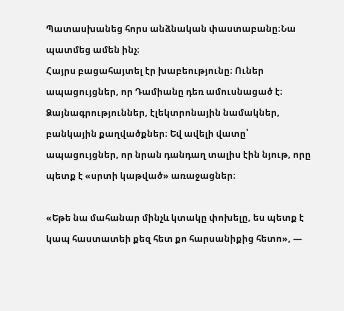Պատասխանեց հորս անձնական փաստաբանը։Նա պատմեց ամեն ինչ։
Հայրս բացահայտել էր խաբեությունը։ Ուներ ապացույցներ, որ Դամիանը դեռ ամուսնացած է։ Ձայնագրություններ, էլեկտրոնային նամակներ, բանկային քաղվածքներ։ Եվ ավելի վատը՝ ապացույցներ, որ նրան դանդաղ տալիս էին նյութ, որը պետք է «սրտի կաթված» առաջացներ։

«Եթե նա մահանար մինչև կտակը փոխելը, ես պետք է կապ հաստատեի քեզ հետ քո հարսանիքից հետո», —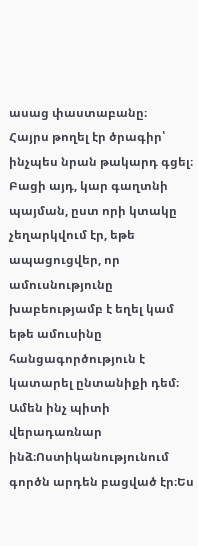ասաց փաստաբանը։
Հայրս թողել էր ծրագիր՝ ինչպես նրան թակարդ գցել։
Բացի այդ, կար գաղտնի պայման, ըստ որի կտակը չեղարկվում էր, եթե ապացուցվեր, որ ամուսնությունը խաբեությամբ է եղել կամ եթե ամուսինը հանցագործություն է կատարել ընտանիքի դեմ։
Ամեն ինչ պիտի վերադառնար ինձ։Ոստիկանությունում գործն արդեն բացված էր։Ես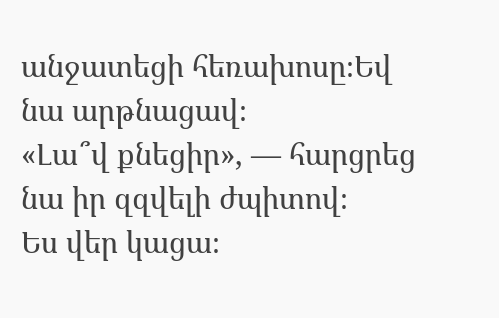անջատեցի հեռախոսը։Եվ նա արթնացավ։
«Լա՞վ քնեցիր», — հարցրեց նա իր զզվելի ժպիտով։
Ես վեր կացա։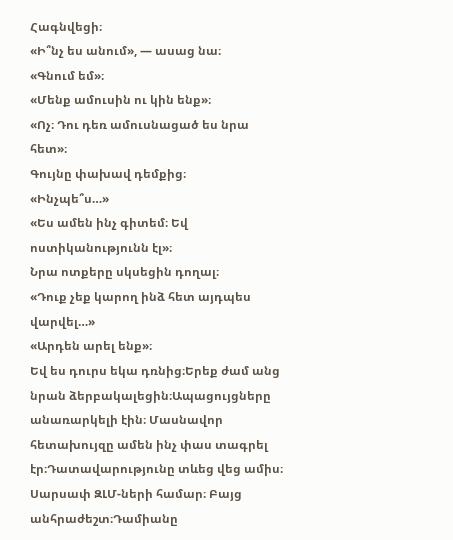Հագնվեցի։
«Ի՞նչ ես անում», — ասաց նա։
«Գնում եմ»։
«Մենք ամուսին ու կին ենք»։
«Ոչ։ Դու դեռ ամուսնացած ես նրա հետ»։
Գույնը փախավ դեմքից։
«Ինչպե՞ս…»
«Ես ամեն ինչ գիտեմ։ Եվ ոստիկանությունն էլ»։
Նրա ոտքերը սկսեցին դողալ։
«Դուք չեք կարող ինձ հետ այդպես վարվել…»
«Արդեն արել ենք»։
Եվ ես դուրս եկա դռնից։Երեք ժամ անց նրան ձերբակալեցին։Ապացույցները անառարկելի էին։ Մասնավոր հետախույզը ամեն ինչ փաս տագրել էր։Դատավարությունը տևեց վեց ամիս։ Սարսափ ԶԼՄ-ների համար։ Բայց անհրաժեշտ։Դամիանը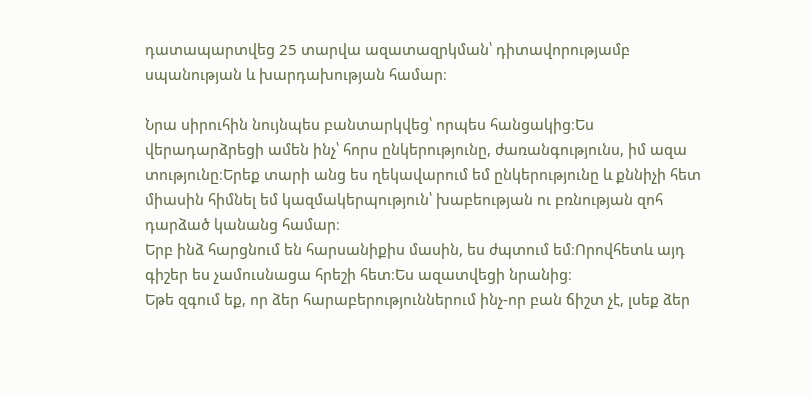դատապարտվեց 25 տարվա ազատազրկման՝ դիտավորությամբ սպանության և խարդախության համար։

Նրա սիրուհին նույնպես բանտարկվեց՝ որպես հանցակից։Ես վերադարձրեցի ամեն ինչ՝ հորս ընկերությունը, ժառանգությունս, իմ ազա տությունը։Երեք տարի անց ես ղեկավարում եմ ընկերությունը և քննիչի հետ միասին հիմնել եմ կազմակերպություն՝ խաբեության ու բռնության զոհ դարձած կանանց համար։
Երբ ինձ հարցնում են հարսանիքիս մասին, ես ժպտում եմ։Որովհետև այդ գիշեր ես չամուսնացա հրեշի հետ։Ես ազատվեցի նրանից։
Եթե զգում եք, որ ձեր հարաբերություններում ինչ-որ բան ճիշտ չէ, լսեք ձեր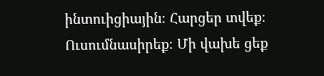ինտուիցիային։ Հարցեր տվեք։ Ուսումնասիրեք։ Մի վախե ցեք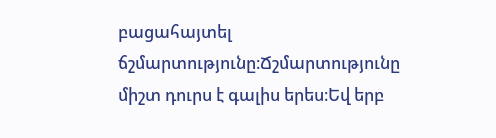բացահայտել ճշմարտությունը։Ճշմարտությունը միշտ դուրս է գալիս երես։Եվ երբ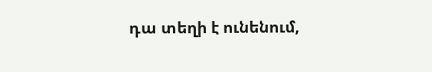դա տեղի է ունենում,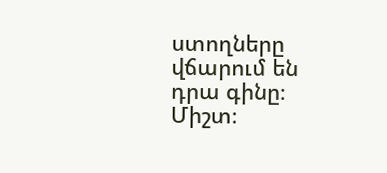ստողները վճարում են դրա գինը։
Միշտ։